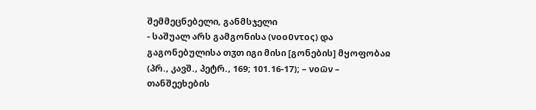შემმეცნებელი, განმსჯელი
- საშუალ არს გამგონისა (νοοῦντος) და გაგონებულისა თჳთ იგი მისი [გონების] მყოფობაჲ (პრ., კავშ., პეტრ., 169; 101.16-17); – νοῶν – თანშეეხების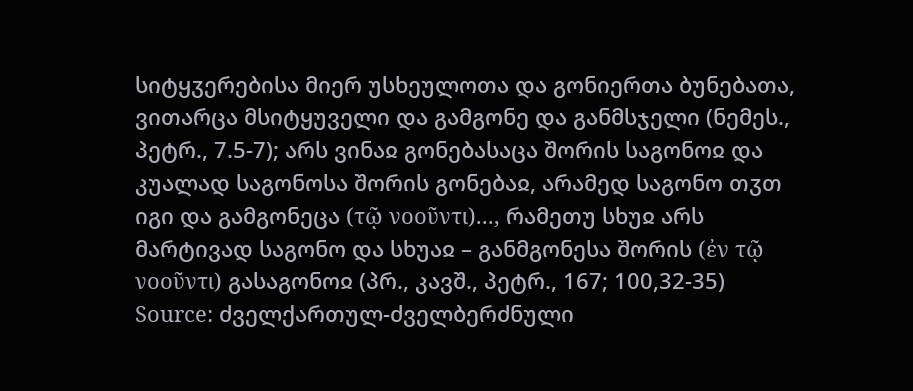სიტყჳერებისა მიერ უსხეულოთა და გონიერთა ბუნებათა, ვითარცა მსიტყუველი და გამგონე და განმსჯელი (ნემეს., პეტრ., 7.5-7); არს ვინაჲ გონებასაცა შორის საგონოჲ და კუალად საგონოსა შორის გონებაჲ, არამედ საგონო თჳთ იგი და გამგონეცა (τῷ νοοῦντι)..., რამეთუ სხუჲ არს მარტივად საგონო და სხუაჲ – განმგონესა შორის (ἐν τῷ νοοῦντι) გასაგონოჲ (პრ., კავშ., პეტრ., 167; 100,32-35)
Source: ძველქართულ-ძველბერძნული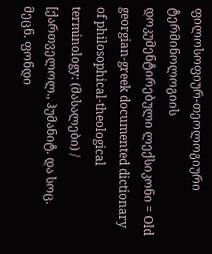ფილოსოფიურ-თეოლოგიური ტერმინოლოგიის დოკუმენტირებული ლექსიკონი = Old georgian-greek documented dictionary of philosophical-theological terminology: (მასალები) / [ქართველოლ., ჰუმანიტ. და სოც. მეცნ. ფონდი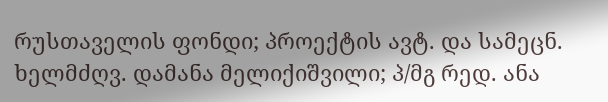რუსთაველის ფონდი; პროექტის ავტ. და სამეცნ. ხელმძღვ. დამანა მელიქიშვილი; პ/მგ რედ. ანა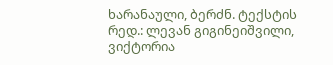ხარანაული, ბერძნ. ტექსტის რედ.: ლევან გიგინეიშვილი, ვიქტორია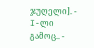ჯუღელი]. - I-ლი გამოც.. -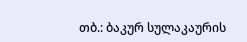თბ.: ბაკურ სულაკაურის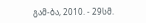გამ-ბა, 2010. - 29სმ.